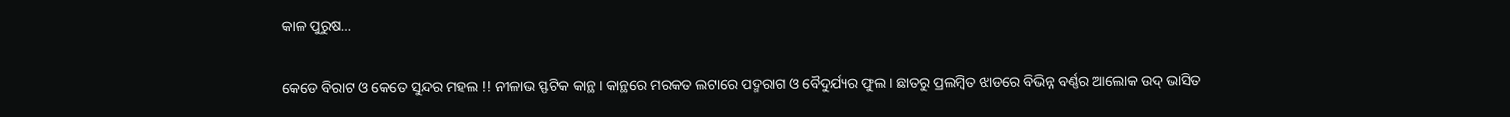କାଳ ପୁରୁଷ…

କେଡେ ବିରାଟ ଓ କେତେ ସୁନ୍ଦର ମହଲ !! ନୀଳାଭ ସ୍ଫଟିକ କାନ୍ଥ । କାନ୍ଥରେ ମରକତ ଲଟାରେ ପଦ୍ମରାଗ ଓ ବୈଦୁର୍ଯ୍ୟର ଫୁଲ । ଛାତରୁ ପ୍ରଲମ୍ବିତ ଝାଡରେ ବିଭିନ୍ନ ବର୍ଣ୍ଣର ଆଲୋକ ଉଦ୍ ଭାସିତ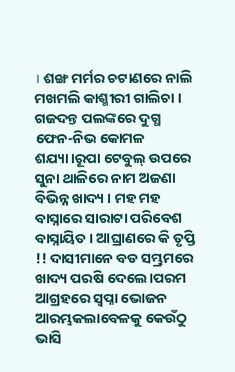। ଶଙ୍ଖ ମର୍ମର ଚଟାଣରେ ନାଲି ମଖମଲି କାଶ୍ମୀରୀ ଗାଲିଚା । ଗଜଦନ୍ତ ପଲଙ୍କରେ ଦୁଗ୍ଧ ଫେନ-ନିଭ କୋମଳ ଶଯ୍ୟା।ରୂପା ଟେବୁଲ୍ ଉପରେ ସୁନା ଥାଳିରେ ନାମ ଅଜଣା ବିଭିନ୍ନ ଖାଦ୍ୟ । ମହ ମହ ବାସ୍ନାରେ ସାରାଟା ପରିବେଶ ବାସ୍ନାୟିତ । ଆଘ୍ରାଣରେ କି ତୃପ୍ତି !! ଦାସୀମାନେ ବଡ ସମ୍ଭ୍ରମରେ ଖାଦ୍ୟ ପରଷି ଦେଲେ।ପରମ ଆଗ୍ରହରେ ସ୍ୱପ୍ନା ଭୋଜନ ଆରମ୍ଭକଲାବେଳକୁ କେଉଁଠୁ ଭାସି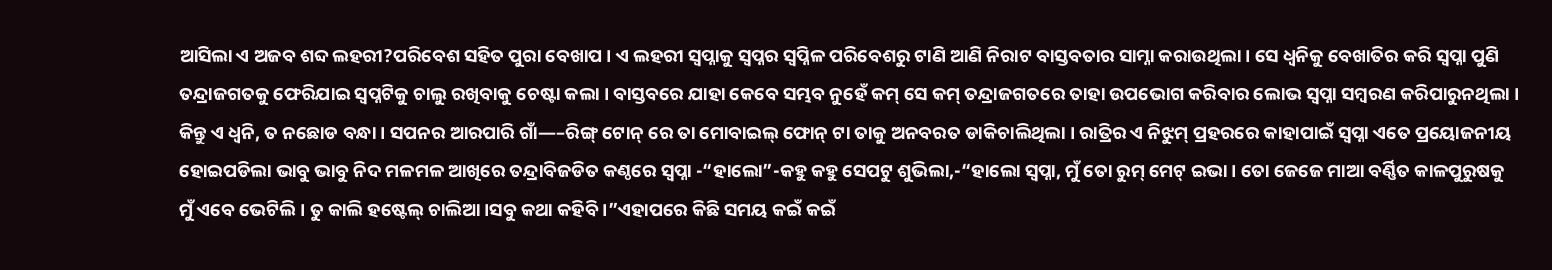ଆସିଲା ଏ ଅଜବ ଶବ୍ଦ ଲହରୀ?ପରିବେଶ ସହିତ ପୁରା ବେଖାପ । ଏ ଲହରୀ ସ୍ୱପ୍ନାକୁ ସ୍ବପ୍ନର ସ୍ୱପ୍ନିଳ ପରିବେଶରୁ ଟାଣି ଆଣି ନିରାଟ ବାସ୍ତବତାର ସାମ୍ନା କରାଉଥିଲା । ସେ ଧ୍ୱନିକୁ ବେଖାତିର କରି ସ୍ୱପ୍ନା ପୁଣି ତନ୍ଦ୍ରାଜଗତକୁ ଫେରିଯାଇ ସ୍ୱପ୍ନଟିକୁ ଚାଲୁ ରଖିବାକୁ ଚେଷ୍ଟା କଲା । ବାସ୍ତବରେ ଯାହା କେବେ ସମ୍ଭବ ନୁହେଁ କମ୍ ସେ କମ୍ ତନ୍ଦ୍ରାଜଗତରେ ତାହା ଉପଭୋଗ କରିବାର ଲୋଭ ସ୍ୱପ୍ନା ସମ୍ବରଣ କରିପାରୁନଥିଲା । କିନ୍ତୁ ଏ ଧ୍ୱନି, ତ ନଛୋଡ ବନ୍ଧା । ସପନର ଆରପାରି ଗାଁ—–ରିଙ୍ଗ୍ ଟୋନ୍ ରେ ତା ମୋବାଇଲ୍ ଫୋନ୍ ଟା ତାକୁ ଅନବରତ ଡାକିଚାଲିଥିଲା । ରାତ୍ରିର ଏ ନିଝୁମ୍ ପ୍ରହରରେ କାହାପାଇଁ ସ୍ୱପ୍ନା ଏତେ ପ୍ରୟୋଜନୀୟ ହୋଇପଡିଲା ଭାବୁ ଭାବୁ ନିଦ ମଳମଳ ଆଖିରେ ତନ୍ଦ୍ରାବିଜଡିତ କଣ୍ଠରେ ସ୍ୱପ୍ନା -“ହାଲୋ”-କହୁ କହୁ ସେପଟୁ ଶୁଭିଲା,-“ହାଲୋ ସ୍ୱପ୍ନା, ମୁଁ ତୋ ରୁମ୍ ମେଟ୍ ଇଭା । ତୋ ଜେଜେ ମାଆ ବର୍ଣ୍ଣିତ କାଳପୁରୁଷକୁ ମୁଁ ଏବେ ଭେଟିଲି । ତୁ କାଲି ହଷ୍ଟେଲ୍ ଚାଲିଆ।ସବୁ କଥା କହିବି ।”ଏହାପରେ କିଛି ସମୟ କଇଁ କଇଁ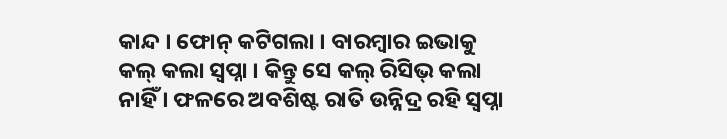କାନ୍ଦ । ଫୋନ୍ କଟିଗଲା । ବାରମ୍ବାର ଇଭାକୁ କଲ୍ କଲା ସ୍ୱପ୍ନା । କିନ୍ତୁ ସେ କଲ୍ ରିସିଭ୍ କଲା ନାହିଁ । ଫଳରେ ଅବଶିଷ୍ଟ ରାତି ଉନ୍ନିଦ୍ର ରହି ସ୍ୱପ୍ନା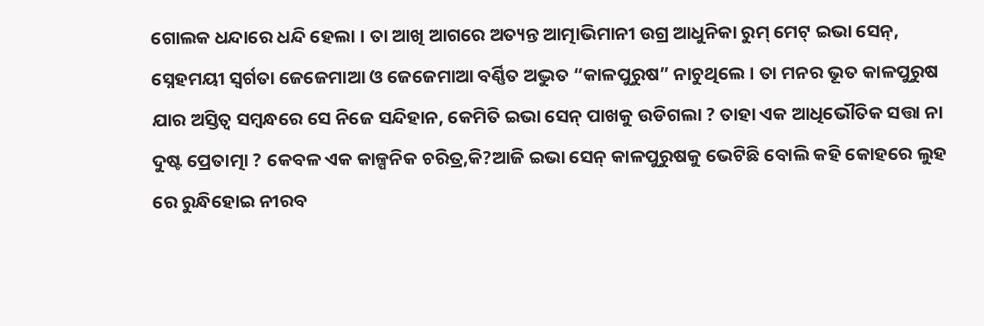ଗୋଲକ ଧନ୍ଦାରେ ଧନ୍ଦି ହେଲା । ତା ଆଖି ଆଗରେ ଅତ୍ୟନ୍ତ ଆତ୍ମାଭିମାନୀ ଉଗ୍ର ଆଧୁନିକା ରୁମ୍ ମେଟ୍ ଇଭା ସେନ୍, ସ୍ନେହମୟୀ ସ୍ୱର୍ଗତା ଜେଜେମାଆ ଓ ଜେଜେମାଆ ବର୍ଣ୍ଣିତ ଅଦ୍ଭୁତ “କାଳପୁରୁଷ” ନାଚୁଥିଲେ । ତା ମନର ଭୂତ କାଳପୁରୁଷ ଯାର ଅସ୍ତିତ୍ୱ ସମ୍ବନ୍ଧରେ ସେ ନିଜେ ସନ୍ଦିହାନ, କେମିତି ଇଭା ସେନ୍ ପାଖକୁ ଉଡିଗଲା ? ତାହା ଏକ ଆଧିଭୌତିକ ସତ୍ତା ନା ଦୁଷ୍ଟ ପ୍ରେତାତ୍ମା ? କେବଳ ଏକ କାଳ୍ପନିକ ଚରିତ୍ର,କି?ଆଜି ଇଭା ସେନ୍ କାଳପୁରୁଷକୁ ଭେଟିଛି ବୋଲି କହି କୋହରେ ଲୁହ ରେ ରୁନ୍ଧିହୋଇ ନୀରବ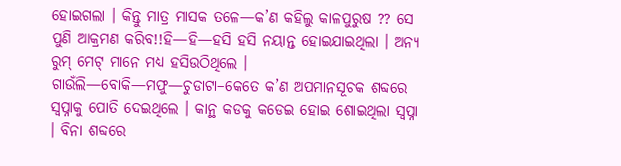ହୋଇଗଲା । କିନ୍ତୁ ମାତ୍ର ମାସକ ତଳେ—କ’ଣ କହିଲୁ କାଳପୁରୁଷ ?? ସେ ପୁଣି ଆକ୍ରମଣ କରିବ!!ହି—ହି—ହସି ହସି ନୟାନ୍ତ ହୋଇଯାଇଥିଲା । ଅନ୍ୟ ରୁମ୍ ମେଟ୍ ମାନେ ମଧ୍ୟ ହସିଉଠିଥିଲେ । ଗାଉଁଲି—ବୋକି—ମଫୁ—ଚୁଡାଟା–କେତେ କ’ଣ ଅପମାନସୂଚକ ଶବ୍ଦରେ ସ୍ୱପ୍ନାକୁ ପୋତି ଦେଇଥିଲେ । କାନ୍ଥ କଡକୁ କଡେଇ ହୋଇ ଶୋଇଥିଲା ସ୍ୱପ୍ନା । ବିନା ଶବ୍ଦରେ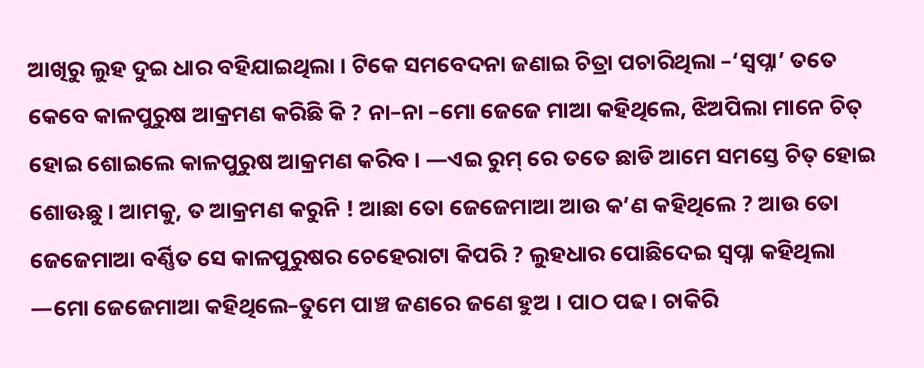ଆଖିରୁ ଲୁହ ଦୁଇ ଧାର ବହିଯାଇଥିଲା । ଟିକେ ସମବେଦନା ଜଣାଇ ଚିତ୍ରା ପଚାରିଥିଲା –‘ସ୍ୱପ୍ନା’ ତତେ କେବେ କାଳପୁରୁଷ ଆକ୍ରମଣ କରିଛି କି ? ନା–ନା –ମୋ ଜେଜେ ମାଆ କହିଥିଲେ, ଝିଅପିଲା ମାନେ ଚିତ୍ ହୋଇ ଶୋଇଲେ କାଳପୁରୁଷ ଆକ୍ରମଣ କରିବ । —ଏଇ ରୁମ୍ ରେ ତତେ ଛାଡି ଆମେ ସମସ୍ତେ ଚିତ୍ ହୋଇ ଶୋଊଛୁ । ଆମକୁ, ତ ଆକ୍ରମଣ କରୁନି ! ଆଛା ତୋ ଜେଜେମାଆ ଆଉ କ’ଣ କହିଥିଲେ ? ଆଉ ତୋ ଜେଜେମାଆ ବର୍ଣ୍ଣିତ ସେ କାଳପୁରୁଷର ଚେହେରାଟା କିପରି ? ଲୁହଧାର ପୋଛିଦେଇ ସ୍ୱପ୍ନା କହିଥିଲା —ମୋ ଜେଜେମାଆ କହିଥିଲେ–ତୁମେ ପାଞ୍ଚ ଜଣରେ ଜଣେ ହୁଅ । ପାଠ ପଢ। ଚାକିରି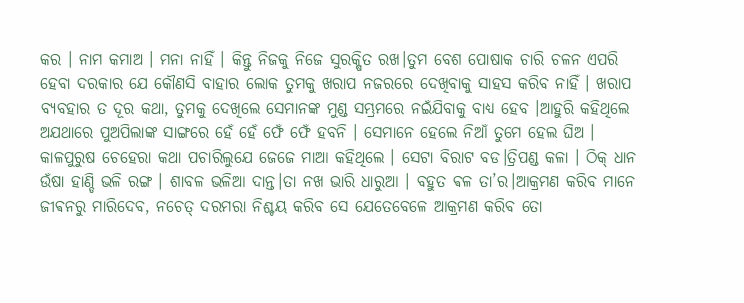କର । ନାମ କମାଅ । ମନା ନାହିଁ । କିନ୍ତୁ ନିଜକୁ ନିଜେ ସୁରକ୍ଷିତ ରଖ।ତୁମ ବେଶ ପୋଷାକ ଚାରି ଚଳନ ଏପରି ହେବା ଦରକାର ଯେ କୌଣସି ବାହାର ଲୋକ ତୁମକୁ ଖରାପ ନଜରରେ ଦେଖିବାକୁ ସାହସ କରିବ ନାହିଁ । ଖରାପ ବ୍ୟବହାର ତ ଦୂର କଥା, ତୁମକୁ ଦେଖିଲେ ସେମାନଙ୍କ ମୁଣ୍ଡ ସମ୍ଭ୍ରମରେ ନଇଁଯିବାକୁ ବାଧ୍ୟ ହେବ ।ଆହୁରି କହିଥିଲେ ଅଯଥାରେ ପୁଅପିଲାଙ୍କ ସାଙ୍ଗରେ ହେଁ ହେଁ ଫେଁ ଫେଁ ହବନି । ସେମାନେ ହେଲେ ନିଆଁ ତୁମେ ହେଲ ଘିଅ । କାଳପୁରୁଷ ଚେହେରା କଥା ପଚାରିଲୁଯେ ଜେଜେ ମାଆ କହିଥିଲେ । ସେଟା ବିରାଟ ବଡ।ତ୍ରିପଣ୍ଡ କଳା । ଠିକ୍ ଧାନ ଉଁଷା ହାଣ୍ଡି ଭଳି ରଙ୍ଗ । ଶାବଳ ଭଳିଆ ଦାନ୍ତ।ତା ନଖ ଭାରି ଧାରୁଆ । ବହୁତ ଵଳ ତା’ର।ଆକ୍ରମଣ କରିବ ମାନେ ଜୀଵନରୁ ମାରିଦେବ, ନଚେତ୍ ଦରମରା ନିଶ୍ଚୟ କରିବ ସେ ଯେତେବେଳେ ଆକ୍ରମଣ କରିବ ତୋ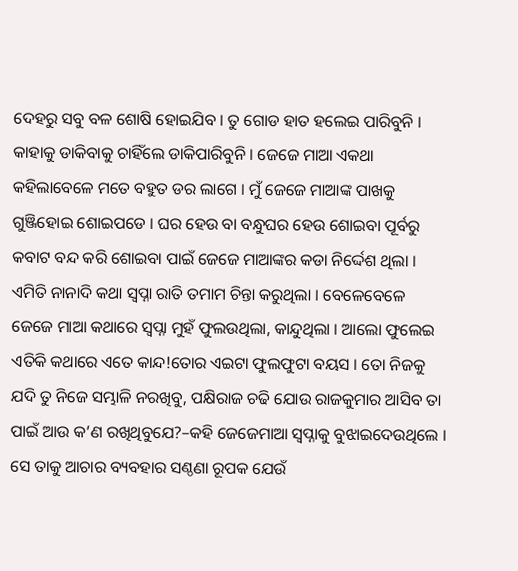ଦେହରୁ ସବୁ ବଳ ଶୋଷି ହୋଇଯିବ । ତୁ ଗୋଡ ହାତ ହଲେଇ ପାରିବୁନି । କାହାକୁ ଡାକିବାକୁ ଚାହିଁଲେ ଡାକିପାରିବୁନି । ଜେଜେ ମାଆ ଏକଥା କହିଲାବେଳେ ମତେ ବହୁତ ଡର ଲାଗେ । ମୁଁ ଜେଜେ ମାଆଙ୍କ ପାଖକୁ ଗୁଞ୍ଜିହୋଇ ଶୋଇପଡେ । ଘର ହେଉ ବା ବନ୍ଧୁଘର ହେଉ ଶୋଇବା ପୂର୍ବରୁ କବାଟ ବନ୍ଦ କରି ଶୋଇବା ପାଇଁ ଜେଜେ ମାଆଙ୍କର କଡା ନିର୍ଦ୍ଦେଶ ଥିଲା । ଏମିତି ନାନାଦି କଥା ସ୍ୱପ୍ନା ରାତି ତମାମ ଚିନ୍ତା କରୁଥିଲା । ବେଳେବେଳେ ଜେଜେ ମାଆ କଥାରେ ସ୍ୱପ୍ନା ମୁହଁ ଫୁଲଉଥିଲା, କାନ୍ଦୁଥିଲା । ଆଲୋ ଫୁଲେଇ ଏତିକି କଥାରେ ଏତେ କାନ୍ଦ!ତୋର ଏଇଟା ଫୁଲଫୁଟା ବୟସ । ତୋ ନିଜକୁ ଯଦି ତୁ ନିଜେ ସମ୍ଭାଳି ନରଖିବୁ, ପକ୍ଷିରାଜ ଚଢି ଯୋଉ ରାଜକୁମାର ଆସିବ ତା ପାଇଁ ଆଉ କ’ଣ ରଖିଥିବୁଯେ?–କହି ଜେଜେମାଆ ସ୍ବପ୍ନାକୁ ବୁଝାଇଦେଉଥିଲେ । ସେ ତାକୁ ଆଚାର ବ୍ୟବହାର ସଣ୍ଠଣା ରୂପକ ଯେଉଁ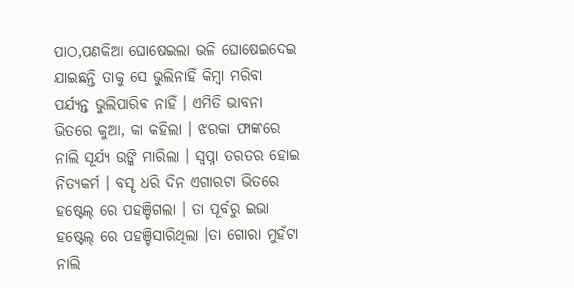ପାଠ,ପଣକିଆ ଘୋଷେଇଲା ଭଳି ଘୋଷେଇଦେଇ ଯାଇଛନ୍ତି ତାକୁ ସେ ଭୁଲିନାହିଁ କିମ୍ବା ମରିବା ପର୍ଯ୍ୟନ୍ତ ଭୁଲିପାରିଵ ନାହିଁ । ଏମିତି ଭାବନା ଭିତରେ କୁଆ, କା କହିଲା । ଝରକା ଫାଙ୍କରେ ନାଲି ସୂର୍ଯ୍ୟ ଉଙ୍କି ମାରିଲା । ସ୍ୱପ୍ନା ତରତର ହୋଇ ନିତ୍ୟକର୍ମ । ବସୄ ଧରି ଦିନ ଏଗାରଟା ଭିତରେ ହଷ୍ଟେଲ୍ ରେ ପହଞ୍ଚିଗଲା । ତା ପୂର୍ବରୁ ଇଭା ହଷ୍ଟେଲ୍ ରେ ପହଞ୍ଚିସାରିଥିଲା ।ତା ଗୋରା ମୁହଁଟା ନାଲି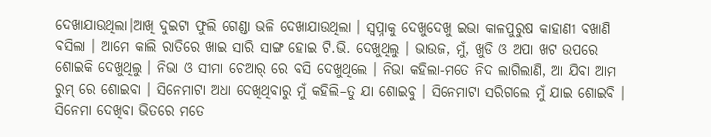ଦେଖାଯାଉଥିଲା।ଆଖି ଦୁଇଟା ଫୁଲି ଗେଣ୍ଡା ଭଳି ଦେଖାଯାଉଥିଲା । ସ୍ୱପ୍ନାକୁ ଦେଖୁଦେଖୁ ଇଭା କାଳପୁରୁଷ କାହାଣୀ ବଖାଣି ବସିଲା । ଆମେ କାଲି ରାତିରେ ଖାଇ ସାରି ସାଙ୍ଗ ହୋଇ ଟି.ଭି. ଦେଖୁଥିଲୁ । ଭାଉଜ, ମୁଁ, ଖୁଡି ଓ ଅପା ଖଟ ଉପରେ ଶୋଇକି ଦେଖୁଥିଲୁ । ନିଭା ଓ ସୀମା ଚେଆର୍ ରେ ବସି ଦେଖୁଥିଲେ । ନିଭା କହିଲା-ମତେ ନିଦ ଲାଗିଲାଣି, ଆ ଯିବା ଆମ ରୁମ୍ ରେ ଶୋଇବା । ସିନେମାଟା ଅଧା ଦେଖିଥିବାରୁ ମୁଁ କହିଲି–ତୁ ଯା ଶୋଇବୁ । ସିନେମାଟା ସରିଗଲେ ମୁଁ ଯାଇ ଶୋଇବି । ସିନେମା ଦେଖିବା ଭିତରେ ମତେ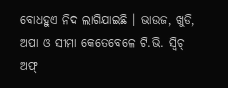ବୋଧହୁଏ ନିଦ ଲାଗିଯାଇଛି । ଭାଉଜ, ଖୁଡି, ଅପା ଓ ସୀମା କେତେବେଳେ ଟି.ଭି. ସ୍ଵିଚ୍ ଅଫ୍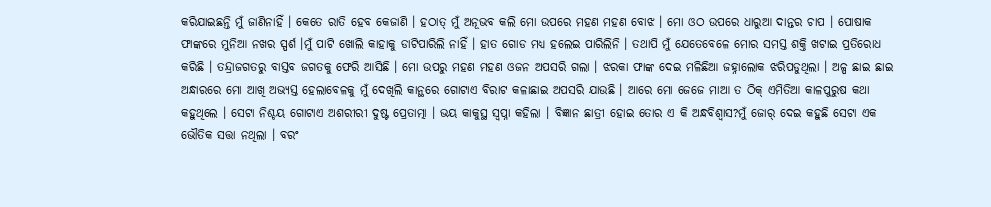କରିଯାଇଛନ୍ତି ମୁଁ ଜାଣିନାହିଁ । କେତେ ରାତି ହେବ କେଜାଣି । ହଠାତ୍ ମୁଁ ଅନୂଭବ କଲି ମୋ ଉପରେ ମହଣ ମହଣ ବୋଝ । ମୋ ଓଠ ଉପରେ ଧାରୁଆ ଦାନ୍ତର ଚାପ । ପୋଷାକ ଫାଙ୍କରେ ମୁନିଆ ନଖର ସ୍ପର୍ଶ ।ମୁଁ ପାଟି ଖୋଲି କାହାକୁ ଡାଟିପାରିଲି ନାହିଁ । ହାତ ଗୋଡ ମଧ୍ୟ ହଲେଇ ପାରିଲିନି । ତଥାପି ମୁଁ ଯେତେବେଳେ ମୋର ସମସ୍ତ ଶକ୍ତି ଖଟାଇ ପ୍ରତିରୋଧ କରିଛି । ତନ୍ଦ୍ରାଜଗତରୁ ବାସ୍ତବ ଜଗତକୁ ଫେରି ଆସିଛି । ମୋ ଉପରୁ ମହଣ ମହଣ ଓଜନ ଅପସରି ଗଲା । ଝରକା ଫାଙ୍କ ଦେଇ ମଳିଛିଆ ଜହ୍ନାଲୋକ ଝରିପଡୁଥିଲା । ଅଳ୍ପ ଛାଇ ଛାଇ ଅନ୍ଧାରରେ ମୋ ଆଖି ଅଭ୍ୟସ୍ତ ହେଲାବେଳକୁ ମୁଁ ଦେଖିଲି କାନ୍ଥରେ ଗୋଟାଏ ବିରାଟ କଳାଛାଇ ଅପସରି ଯାଉଛି । ଆରେ ମୋ ଜେଜେ ମାଆ ତ ଠିକ୍ ଏମିତିଆ କାଳପୁରୁଷ କଥା କହୁଥିଲେ । ସେଟା ନିଶ୍ଚୟ ଗୋଟାଏ ଅଶରୀରୀ ଦୁଷ୍ଟ ପ୍ରେତାତ୍ମା । ଭୟ କାକୁସ୍ଥ ସ୍ୱପ୍ନା କହିଲା । ବିଜ୍ଞାନ ଛାତ୍ରୀ ହୋଇ ତୋର ଏ କି ଅନ୍ଧବିଶ୍ୱାସ?ମୁଁ ଜୋର୍ ଦେଇ କହୁଛି ସେଟା ଏକ ଭୌତିକ ସତ୍ତା ନଥିଲା । ବରଂ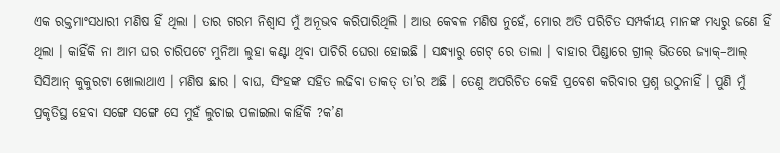ଏକ ରକ୍ତମାଂସଧାରୀ ମଣିଷ ହିଁ ଥିଲା । ତାର ଗରମ ନିଶ୍ଵାସ ମୁଁ ଅନୂଭବ କରିପାରିଥିଲି । ଆଉ କେଵଳ ମଣିଷ ନୁହେଁ, ମୋର ଅତି ପରିଚିତ ସମ୍ପର୍କୀୟ ମାନଙ୍କ ମଧ୍ୟରୁ ଜଣେ ହିଁ ଥିଲା । କାହିଁକି ନା ଆମ ଘର ଚାରିପଟେ ମୁନିଆ ଲୁହା କଣ୍ଟା ଥିବା ପାଚିରି ଘେରା ହୋଇଛି । ସନ୍ଧ୍ୟାରୁ ଗେଟ୍ ରେ ତାଲା । ବାହାର ପିଣ୍ଡାରେ ଗ୍ରୀଲ୍ ଭିତରେ ଜ୍ୟାକ୍–ଆଲ୍ ସିସିଆନ୍ କୁକୁରଟା ଖୋଲାଥାଏ । ମଣିଷ ଛାର । ବାଘ, ସିଂହଙ୍କ ସହିତ ଲଢିବା ତାକତ୍ ତା’ର ଅଛି । ତେଣୁ ଅପରିଚିତ କେହି ପ୍ରବେଶ କରିବାର ପ୍ରଶ୍ନ ଉଠୁନାହିଁ । ପୁଣି ମୁଁ ପ୍ରକୃତିସ୍ଥ ହେବା ସଙ୍ଗେ ସଙ୍ଗେ ସେ ମୁହଁ ଲୁଚାଇ ପଳାଇଲା କାହିଁକି ?କ’ଣ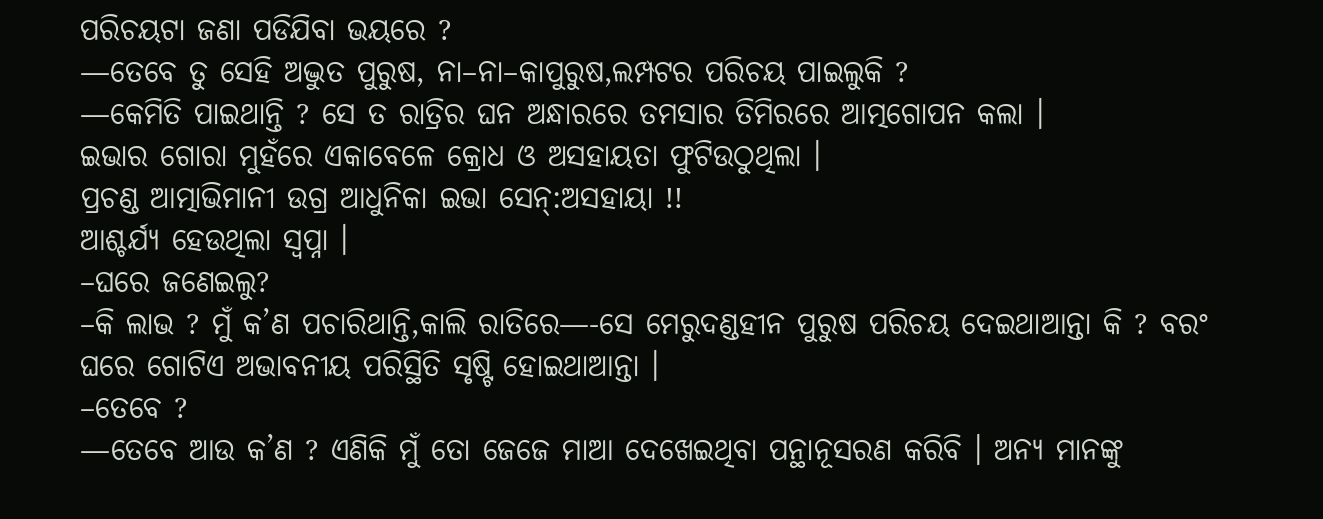ପରିଚୟଟା ଜଣା ପଡିଯିବା ଭୟରେ ?
—ତେବେ ତୁ ସେହି ଅଦ୍ଭୁତ ପୁରୁଷ, ନା–ନା–କାପୁରୁଷ,ଲମ୍ପଟର ପରିଚୟ ପାଇଲୁକି ?
—କେମିତି ପାଇଥାନ୍ତି ? ସେ ତ ରାତ୍ରିର ଘନ ଅନ୍ଧାରରେ ତମସାର ତିମିରରେ ଆତ୍ମଗୋପନ କଲା ।
ଇଭାର ଗୋରା ମୁହଁରେ ଏକାବେଳେ କ୍ରୋଧ ଓ ଅସହାୟତା ଫୁଟିଉଠୁଥିଲା ।
ପ୍ରଚଣ୍ଡ ଆତ୍ମାଭିମାନୀ ଉଗ୍ର ଆଧୁନିକା ଇଭା ସେନ୍:ଅସହାୟା !!
ଆଶ୍ଚର୍ଯ୍ୟ ହେଉଥିଲା ସ୍ୱପ୍ନା ।
–ଘରେ ଜଣେଇଲୁ?
–କି ଲାଭ ? ମୁଁ କ’ଣ ପଚାରିଥାନ୍ତି,କାଲି ରାତିରେ—-ସେ ମେରୁଦଣ୍ଡହୀନ ପୁରୁଷ ପରିଚୟ ଦେଇଥାଆନ୍ତା କି ? ବରଂ ଘରେ ଗୋଟିଏ ଅଭାବନୀୟ ପରିସ୍ଥିତି ସୃଷ୍ଟି ହୋଇଥାଆନ୍ତା ।
–ତେବେ ?
—ତେବେ ଆଉ କ’ଣ ? ଏଣିକି ମୁଁ ତୋ ଜେଜେ ମାଆ ଦେଖେଇଥିବା ପନ୍ଥାନୂସରଣ କରିବି । ଅନ୍ୟ ମାନଙ୍କୁ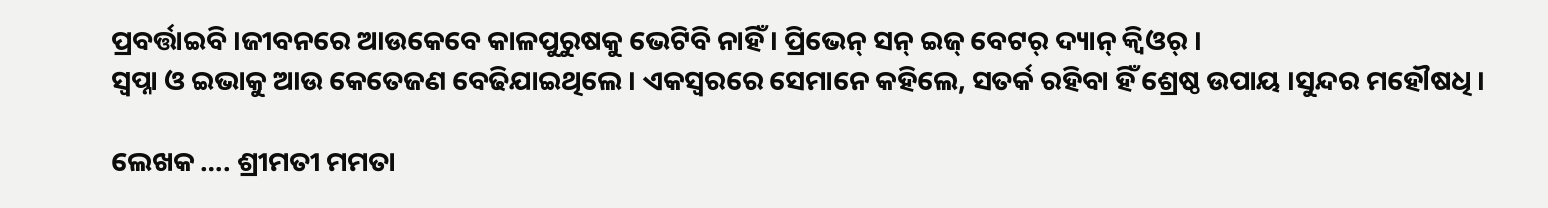ପ୍ରବର୍ତ୍ତାଇବି ।ଜୀବନରେ ଆଉକେବେ କାଳପୁରୁଷକୁ ଭେଟିବି ନାହିଁ । ପ୍ରିଭେନ୍ ସନ୍ ଇଜ୍ ବେଟର୍ ଦ୍ୟାନ୍ କ୍ବିଓର୍ ।
ସ୍ୱପ୍ନା ଓ ଇଭାକୁ ଆଉ କେତେଜଣ ବେଢିଯାଇଥିଲେ । ଏକସ୍ବରରେ ସେମାନେ କହିଲେ, ସତର୍କ ରହିବା ହିଁ ଶ୍ରେଷ୍ଠ ଉପାୟ ।ସୁନ୍ଦର ମହୌଷଧି ।

ଲେଖକ …. ଶ୍ରୀମତୀ ମମତା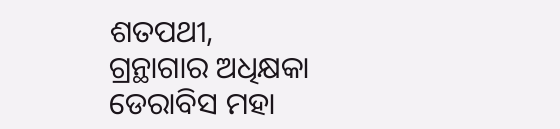ଶତପଥୀ,
ଗ୍ରନ୍ଥାଗାର ଅଧିକ୍ଷକା ଡେରାବିସ ମହା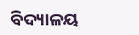ବିଦ୍ୟାଳୟ